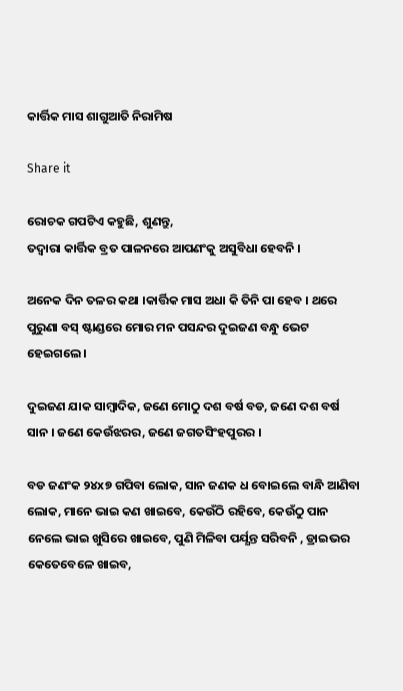କାର୍ତ୍ତିକ ମାସ ଶାଗୁଆତି ନିରାମିଷ

Share it

ରୋଚକ ଗପଟିଏ କହୁଛି, ଶୁଣନ୍ତୁ,
ତଦ୍ୱାରା କାର୍ତ୍ତିକ ବ୍ରତ ପାଳନରେ ଆପଣଂକୁ ଅସୁବିଧା ହେବନି ।

ଅନେକ ଦିନ ତଳର କଥା ।କାର୍ତ୍ତିକ ମାସ ଅଧା କି ତିନି ପା ହେବ । ଥରେ ପୁରୁଣା ବସ୍ ଷ୍ଟାଣ୍ଡରେ ମୋର ମନ ପସନ୍ଦର ଦୁଇଜଣ ବନ୍ଧୁ ଭେଟ ହେଇଗଲେ ।

ଦୁଇଜଣ ଯାକ ସାମ୍ୱାଦିକ, ଜଣେ ମୋଠୁ ଦଶ ବର୍ଷ ବଡ, ଜଣେ ଦଶ ବର୍ଷ ସାନ । ଜଣେ କେଉଁଝରର, ଜଣେ ଜଗତସିଂହପୁରର ।

ବଡ ଜଣଂକ ୨୪x୭ ଗପିବା ଲୋକ, ସାନ ଜଣକ ଧ ବୋଇଲେ ବାନ୍ଧି ଆଣିବା ଲୋକ, ମାନେ ଭାଇ କଣ ଖାଇବେ, କେଉଁଠି ରହିବେ, କେଉଁଠୁ ପାନ ନେଲେ ଭାଇ ଖୁସିରେ ଖାଇବେ, ପୁଣି ମିଳିବା ପର୍ଯ୍ଯନ୍ତ ସରିବନି , ଡ୍ରାଇଭର କେତେବେଳେ ଖାଇବ,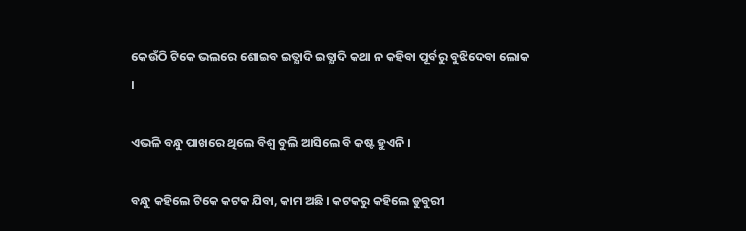କେଉଁଠି ଟିକେ ଭଲରେ ଶୋଇବ ଇତ୍ଯାଦି ଇତ୍ଯାଦି କଥା ନ କହିବା ପୂର୍ବରୁ ବୁଝିଦେବା ଲୋକ ।

ଏଭଳି ବନ୍ଧୁ ପାଖରେ ଥିଲେ ବିଶ୍ୱ ବୁଲି ଆସିଲେ ବି କଷ୍ଟ ହୁଏନି ।

ବନ୍ଧୁ କହିଲେ ଟିକେ କଟକ ଯିବା, କାମ ଅଛି । କଟକରୁ କହିଲେ ଡୁବୁରୀ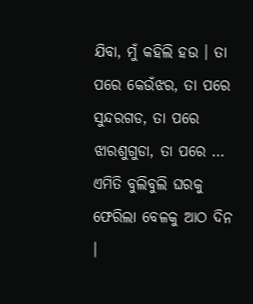ଯିବା, ମୁଁ କହିଲି ହଉ । ତା ପରେ କେଉଁଝର, ତା ପରେ ସୁନ୍ଦରଗଡ, ତା ପରେ ଝାରଶୁଗୁଡା, ତା ପରେ … ଏମିତି ବୁଲିବୁଲି ଘରକୁ ଫେରିଲା ବେଳକୁ ଆଠ ଦିନ ।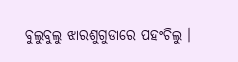ବୁଲୁବୁଲୁ ଝାରଶୁଗୁଡାରେ ପହଂଚିଲୁ ।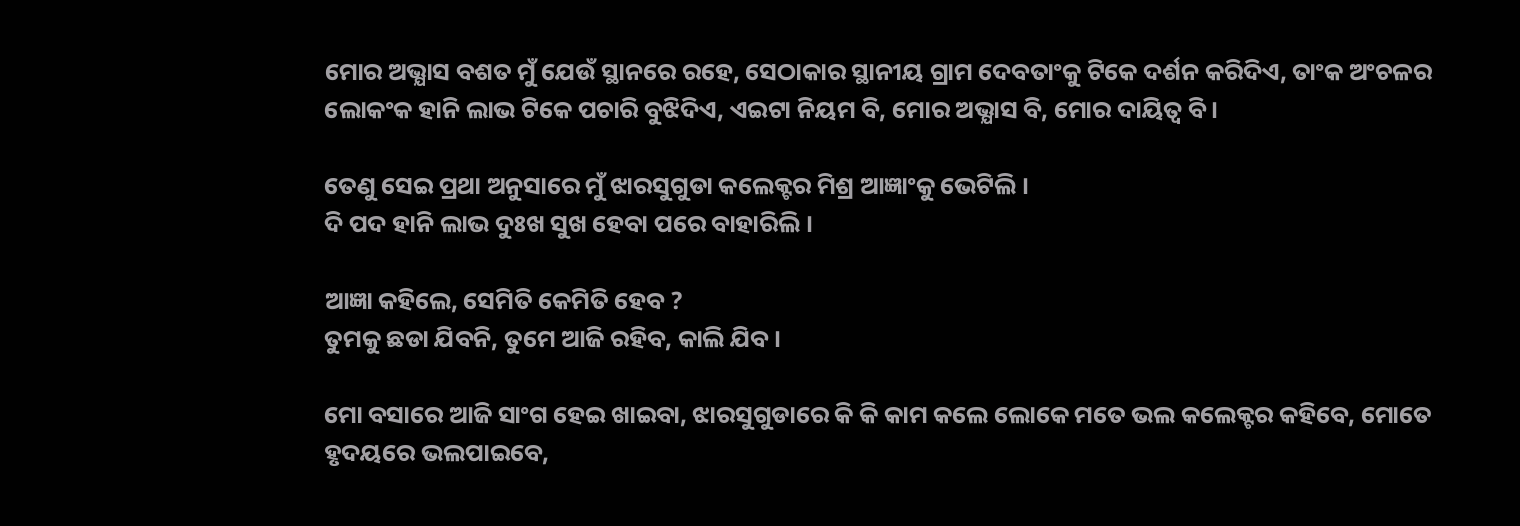ମୋର ଅଭ୍ଯାସ ବଶତ ମୁଁ ଯେଉଁ ସ୍ଥାନରେ ରହେ, ସେଠାକାର ସ୍ଥାନୀୟ ଗ୍ରାମ ଦେବତାଂକୁ ଟିକେ ଦର୍ଶନ କରିଦିଏ, ତାଂକ ଅଂଚଳର ଲୋକଂକ ହାନି ଲାଭ ଟିକେ ପଚାରି ବୁଝିଦିଏ, ଏଇଟା ନିୟମ ବି, ମୋର ଅଭ୍ଯାସ ବି, ମୋର ଦାୟିତ୍ୱ ବି ।

ତେଣୁ ସେଇ ପ୍ରଥା ଅନୁସାରେ ମୁଁ ଝାରସୁଗୁଡା କଲେକ୍ଟର ମିଶ୍ର ଆଜ୍ଞାଂକୁ ଭେଟିଲି ।
ଦି ପଦ ହାନି ଲାଭ ଦୁଃଖ ସୁଖ ହେବା ପରେ ବାହାରିଲି ।

ଆଜ୍ଞା କହିଲେ, ସେମିତି କେମିତି ହେବ ?
ତୁମକୁ ଛଡା ଯିବନି, ତୁମେ ଆଜି ରହିବ, କାଲି ଯିବ ।

ମୋ ବସାରେ ଆଜି ସାଂଗ ହେଇ ଖାଇବା, ଝାରସୁଗୁଡାରେ କି କି କାମ କଲେ ଲୋକେ ମତେ ଭଲ କଲେକ୍ଟର କହିବେ, ମୋତେ ହୃଦୟରେ ଭଲପାଇବେ,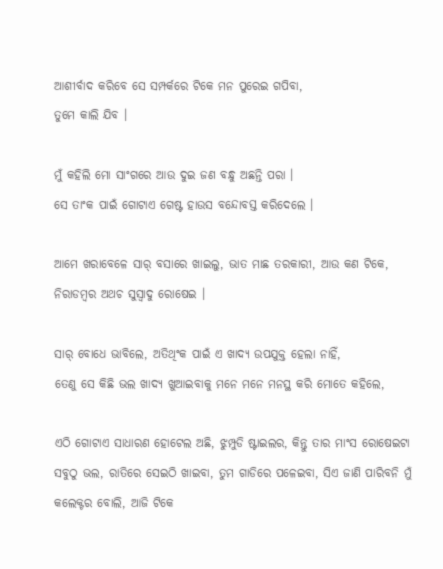ଆଶୀର୍ବାଦ କରିବେ ସେ ସମ୍ପର୍କରେ ଟିକେ ମନ ପୁରେଇ ଗପିବା,
ତୁମେ କାଲି ଯିବ ।

ମୁଁ କହିଲି ମୋ ସାଂଗରେ ଆଉ ଦୁଇ ଜଣ ବନ୍ଧୁ ଅଛନ୍ତି ପରା ।
ସେ ତାଂକ ପାଇଁ ଗୋଟାଏ ଗେଷ୍ଟ ହାଉସ ବନ୍ଦୋବସ୍ତ କରିଦେଲେ ।

ଆମେ ଖରାବେଳେ ସାର୍ ବସାରେ ଖାଇଲୁ, ଭାତ ମାଛ ତରକାରୀ, ଆଉ କଣ ଟିକେ, ନିରାଡମ୍ୱର ଅଥଚ ସୁସ୍ୱାଦୁ ରୋଷେଇ ।

ସାର୍ ବୋଧେ ଭାବିଲେ, ଅତିଥିଂକ ପାଇଁ ଏ ଖାଦ୍ଯ ଉପଯୁକ୍ତ ହେଲା ନାହିଁ,
ତେଣୁ ସେ କିଛି ଭଲ ଖାଦ୍ଯ ଖୁଆଇବାକୁ ମନେ ମନେ ମନସ୍ଥ କରି ମୋତେ କହିଲେ,

ଏଠି ଗୋଟାଏ ସାଧାରଣ ହୋଟେଲ ଅଛି, ଝୁମ୍ପୁଡି ଷ୍ଟାଇଲର, କିନ୍ତୁ ତାର ମାଂସ ରୋଷେଇଟା ସବୁଠୁ ଭଲ, ରାତିରେ ସେଇଠି ଖାଇବା, ତୁମ ଗାଡିରେ ପଳେଇବା, ସିଏ ଜାଣି ପାରିବନି ମୁଁ କଲେକ୍ଟର ବୋଲି, ଆଜି ଟିକେ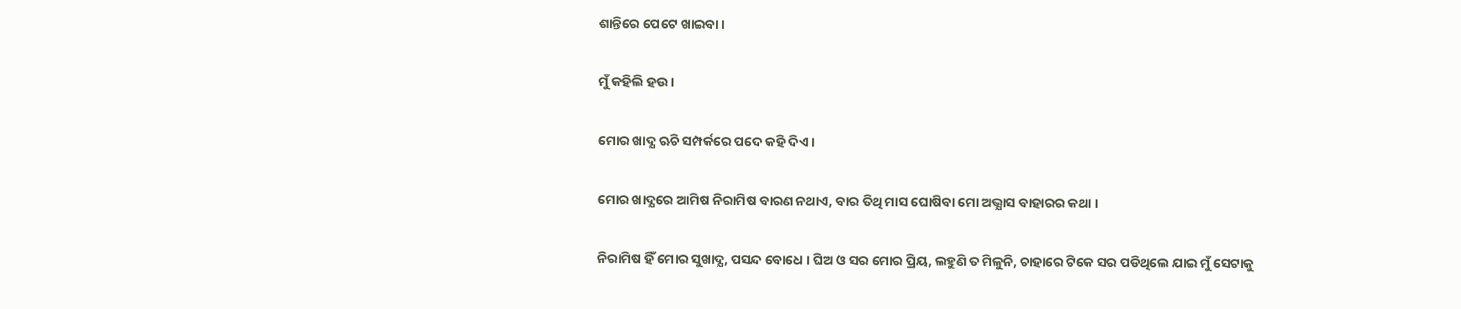ଶାନ୍ତିରେ ପେଟେ ଖାଇବା ।

ମୁଁ କହିଲି ହଉ ।

ମୋର ଖାଦ୍ଯ ଋଚି ସମ୍ପର୍କରେ ପଦେ କହି ଦିଏ ।

ମୋର ଖାଦ୍ଯରେ ଆମିଷ ନିରାମିଷ ବାରଣ ନଥାଏ, ବାର ତିଥି ମାସ ଘୋଷିବା ମୋ ଅଭ୍ଯାସ ବାହାରର କଥା ।

ନିରାମିଷ ହିଁ ମୋର ସୁଖାଦ୍ଯ, ପସନ୍ଦ ବୋଧେ । ଘିଅ ଓ ସର ମୋର ପ୍ରିୟ, ଲହୁଣି ତ ମିଳୁନି, ଚାହାରେ ଟିକେ ସର ପଡିଥିଲେ ଯାଇ ମୁଁ ସେଟାକୁ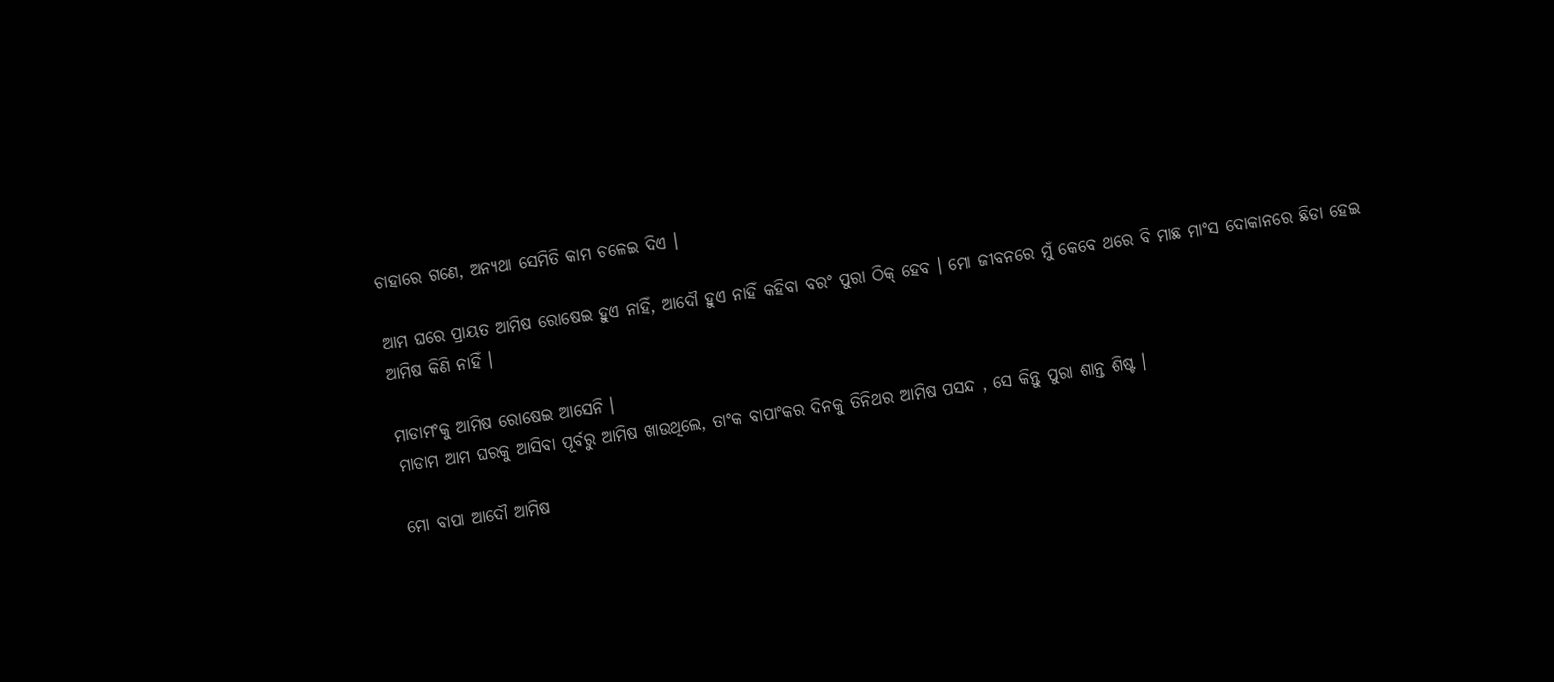ଚାହାରେ ଗଣେ, ଅନ୍ଯଥା ସେମିତି କାମ ଚଳେଇ ଦିଏ ।

ଆମ ଘରେ ପ୍ରାୟତ ଆମିଷ ରୋଷେଇ ହୁଏ ନାହିଁ, ଆଦୌ ହୁଏ ନାହିଁ କହିବା ବରଂ ପୁରା ଠିକ୍ ହେବ । ମୋ ଜୀବନରେ ମୁଁ କେବେ ଥରେ ବି ମାଛ ମାଂସ ଦୋକାନରେ ଛିଡା ହେଇ ଆମିଷ କିଣି ନାହିଁ ।

ମାଡାମଂକୁ ଆମିଷ ରୋଷେଇ ଆସେନି ।
ମାଡାମ ଆମ ଘରକୁ ଆସିବା ପୂର୍ବରୁ ଆମିଷ ଖାଉଥିଲେ, ତାଂକ ବାପାଂକର ଦିନକୁ ତିନିଥର ଆମିଷ ପସନ୍ଦ , ସେ କିନ୍ତୁ ପୁରା ଶାନ୍ତ ଶିଷ୍ଟ ।

ମୋ ବାପା ଆଦୌ ଆମିଷ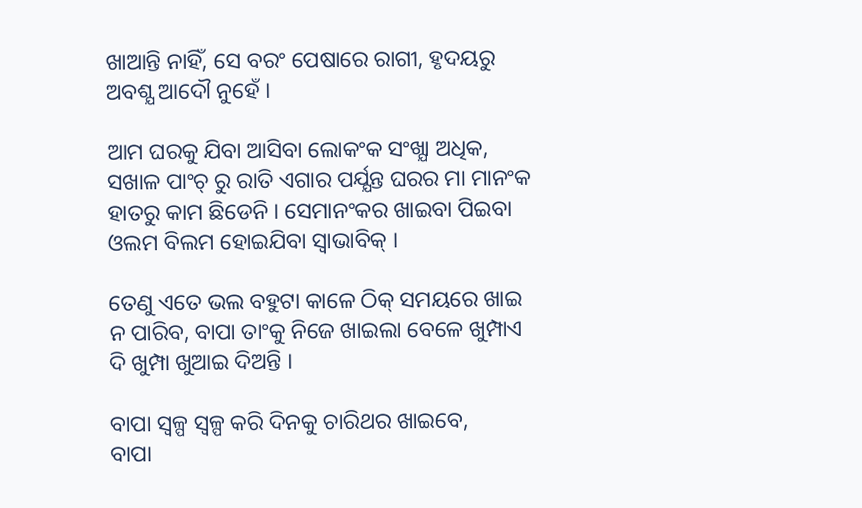ଖାଆନ୍ତି ନାହିଁ, ସେ ବରଂ ପେଷାରେ ରାଗୀ, ହୃଦୟରୁ ଅବଶ୍ଯ ଆଦୌ ନୁହେଁ ।

ଆମ ଘରକୁ ଯିବା ଆସିବା ଲୋକଂକ ସଂଖ୍ଯା ଅଧିକ, ସଖାଳ ପାଂଚ୍ ରୁ ରାତି ଏଗାର ପର୍ଯ୍ଯନ୍ତ ଘରର ମା ମାନଂକ ହାତରୁ କାମ ଛିଡେନି । ସେମାନଂକର ଖାଇବା ପିଇବା ଓଲମ ବିଲମ ହୋଇଯିବା ସ୍ୱାଭାବିକ୍ ।

ତେଣୁ ଏତେ ଭଲ ବହୁଟା କାଳେ ଠିକ୍ ସମୟରେ ଖାଇ ନ ପାରିବ, ବାପା ତାଂକୁ ନିଜେ ଖାଇଲା ବେଳେ ଖୁମ୍ପାଏ ଦି ଖୁମ୍ପା ଖୁଆଇ ଦିଅନ୍ତି ।

ବାପା ସ୍ୱଳ୍ପ ସ୍ୱଳ୍ପ କରି ଦିନକୁ ଚାରିଥର ଖାଇବେ,
ବାପା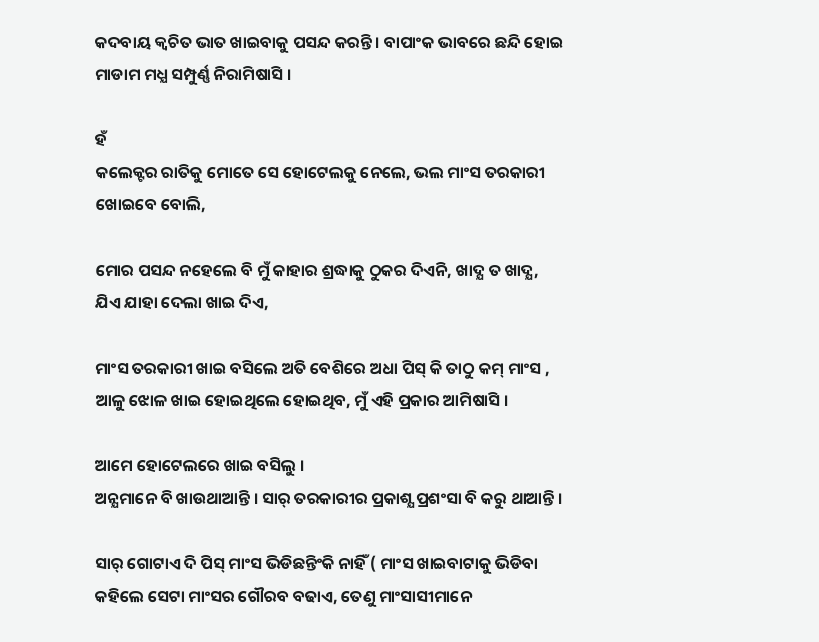କଦବାୟ କ୍ୱଚିତ ଭାତ ଖାଇବାକୁ ପସନ୍ଦ କରନ୍ତି । ବାପାଂକ ଭାବରେ ଛନ୍ଦି ହୋଇ ମାଡାମ ମଧ୍ଯ ସମ୍ପୁର୍ଣ୍ଣ ନିରାମିଷାସି ।

ହଁ
କଲେକ୍ଟର ରାତିକୁ ମୋତେ ସେ ହୋଟେଲକୁ ନେଲେ, ଭଲ ମାଂସ ତରକାରୀ ଖୋଇବେ ବୋଲି,

ମୋର ପସନ୍ଦ ନହେଲେ ବି ମୁଁ କାହାର ଶ୍ରଦ୍ଧାକୁ ଠୁକର ଦିଏନି, ଖାଦ୍ଯ ତ ଖାଦ୍ଯ, ଯିଏ ଯାହା ଦେଲା ଖାଇ ଦିଏ,

ମାଂସ ତରକାରୀ ଖାଇ ବସିଲେ ଅତି ବେଶିରେ ଅଧା ପିସ୍ କି ତାଠୁ କମ୍ ମାଂସ , ଆଳୁ ଝୋଳ ଖାଇ ହୋଇଥିଲେ ହୋଇଥିବ, ମୁଁ ଏହି ପ୍ରକାର ଆମିଷାସି ।

ଆମେ ହୋଟେଲରେ ଖାଇ ବସିଲୁ ।
ଅନ୍ଯମାନେ ବି ଖାଉଥାଆନ୍ତି । ସାର୍ ତରକାରୀର ପ୍ରକାଶ୍ଯ ପ୍ରଶଂସା ବି କରୁ ଥାଆନ୍ତି ।

ସାର୍ ଗୋଟାଏ ଦି ପିସ୍ ମାଂସ ଭିଡିଛନ୍ତିଂକି ନାହିଁ ( ମାଂସ ଖାଇବାଟାକୁ ଭିଡିବା କହିଲେ ସେଟା ମାଂସର ଗୌରବ ବଢାଏ, ତେଣୁ ମାଂସାସୀମାନେ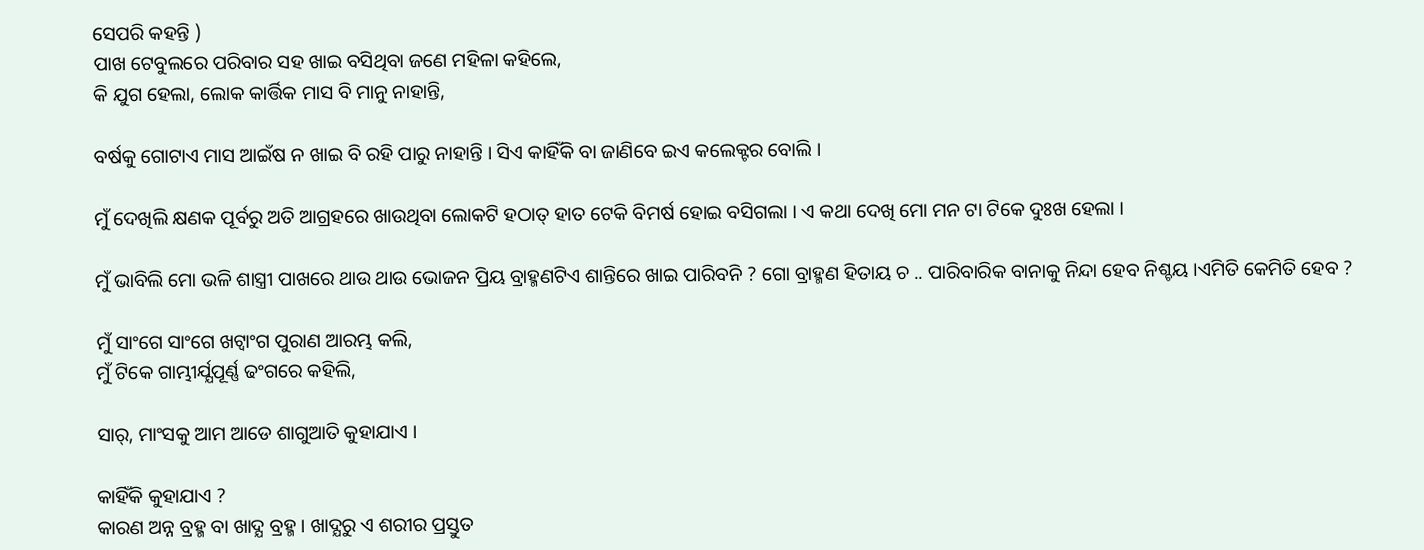ସେପରି କହନ୍ତି )
ପାଖ ଟେବୁଲରେ ପରିବାର ସହ ଖାଇ ବସିଥିବା ଜଣେ ମହିଳା କହିଲେ,
କି ଯୁଗ ହେଲା, ଲୋକ କାର୍ତ୍ତିକ ମାସ ବି ମାନୁ ନାହାନ୍ତି,

ବର୍ଷକୁ ଗୋଟାଏ ମାସ ଆଇଁଷ ନ ଖାଇ ବି ରହି ପାରୁ ନାହାନ୍ତି । ସିଏ କାହିଁକି ବା ଜାଣିବେ ଇଏ କଲେକ୍ଟର ବୋଲି ।

ମୁଁ ଦେଖିଲି କ୍ଷଣକ ପୂର୍ବରୁ ଅତି ଆଗ୍ରହରେ ଖାଉଥିବା ଲୋକଟି ହଠାତ୍ ହାତ ଟେକି ବିମର୍ଷ ହୋଇ ବସିଗଲା । ଏ କଥା ଦେଖି ମୋ ମନ ଟା ଟିକେ ଦୁଃଖ ହେଲା ।

ମୁଁ ଭାବିଲି ମୋ ଭଳି ଶାସ୍ତ୍ରୀ ପାଖରେ ଥାଉ ଥାଉ ଭୋଜନ ପ୍ରିୟ ବ୍ରାହ୍ମଣଟିଏ ଶାନ୍ତିରେ ଖାଇ ପାରିବନି ? ଗୋ ବ୍ରାହ୍ମଣ ହିତାୟ ଚ .. ପାରିବାରିକ ବାନାକୁ ନିନ୍ଦା ହେବ ନିଶ୍ଚୟ ।ଏମିତି କେମିତି ହେବ ?

ମୁଁ ସାଂଗେ ସାଂଗେ ଖଟ୍ୱାଂଗ ପୁରାଣ ଆରମ୍ଭ କଲି,
ମୁଁ ଟିକେ ଗାମ୍ଭୀର୍ଯ୍ଯପୂର୍ଣ୍ଣ ଢଂଗରେ କହିଲି,

ସାର୍, ମାଂସକୁ ଆମ ଆଡେ ଶାଗୁଆତି କୁହାଯାଏ ।

କାହିଁକି କୁହାଯାଏ ?
କାରଣ ଅନ୍ନ ବ୍ରହ୍ମ ବା ଖାଦ୍ଯ ବ୍ରହ୍ମ । ଖାଦ୍ଯରୁ ଏ ଶରୀର ପ୍ରସ୍ତୁତ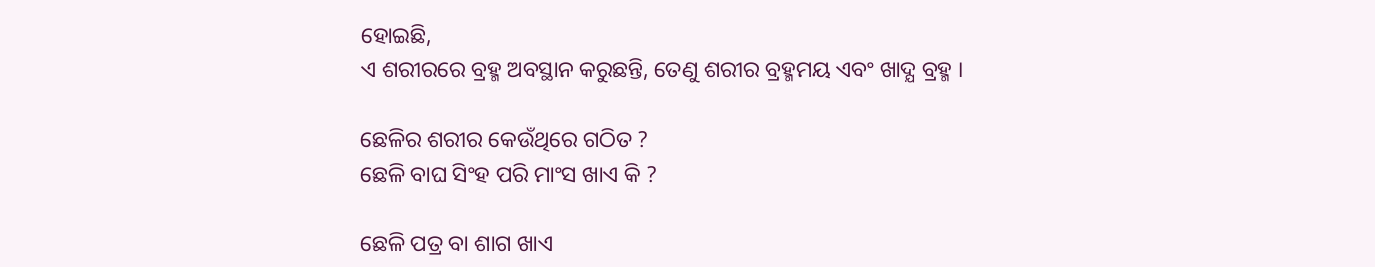ହୋଇଛି,
ଏ ଶରୀରରେ ବ୍ରହ୍ମ ଅବସ୍ଥାନ କରୁଛନ୍ତି, ତେଣୁ ଶରୀର ବ୍ରହ୍ମମୟ ଏବଂ ଖାଦ୍ଯ ବ୍ରହ୍ମ ।

ଛେଳିର ଶରୀର କେଉଁଥିରେ ଗଠିତ ?
ଛେଳି ବାଘ ସିଂହ ପରି ମାଂସ ଖାଏ କି ?

ଛେଳି ପତ୍ର ବା ଶାଗ ଖାଏ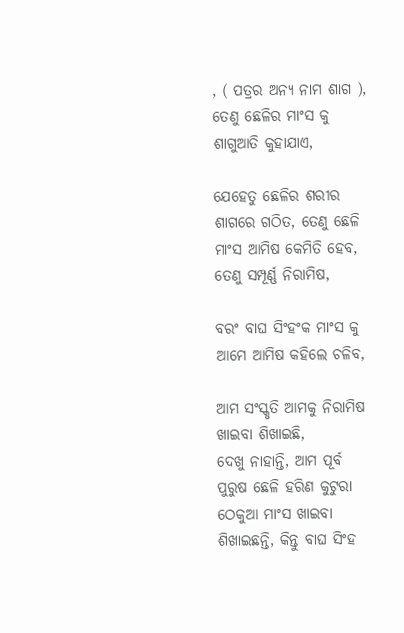, ( ପତ୍ରର ଅନ୍ଯ ନାମ ଶାଗ ),
ତେଣୁ ଛେଳିର ମାଂସ କୁ ଶାଗୁଆତି କୁହାଯାଏ,

ଯେହେତୁ ଛେଳିର ଶରୀର ଶାଗରେ ଗଠିତ, ତେଣୁ ଛେଳି ମାଂସ ଆମିଷ କେମିତି ହେବ, ତେଣୁ ସମ୍ପୂର୍ଣ୍ଣ ନିରାମିଷ,

ବରଂ ବାଘ ସିଂହଂକ ମାଂସ କୁ ଆମେ ଆମିଷ କହିଲେ ଚଳିବ,

ଆମ ସଂସ୍କୃତି ଆମକୁ ନିରାମିଷ ଖାଇବା ଶିଖାଇଛି,
ଦେଖୁ ନାହାନ୍ତି, ଆମ ପୂର୍ବ ପୁରୁଷ ଛେଳି ହରିଣ କୁଟୁରା ଠେକୁଆ ମାଂସ ଖାଇବା ଶିଖାଇଛନ୍ତି, କିନ୍ତୁ ବାଘ ସିଂହ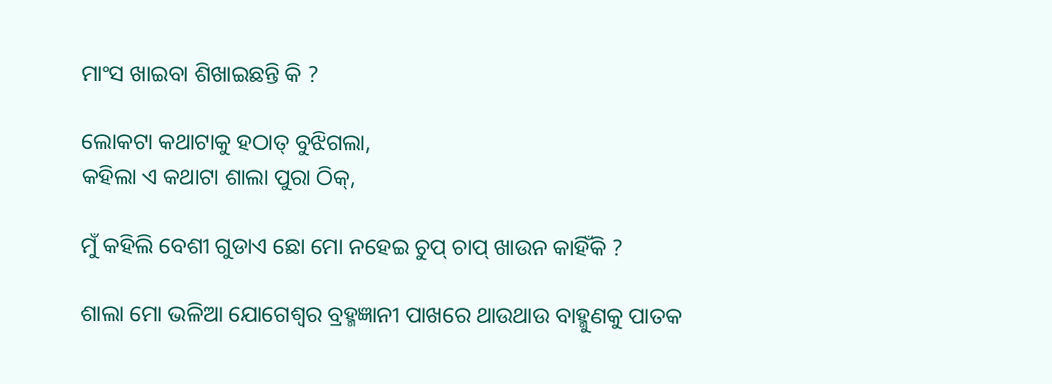ମାଂସ ଖାଇବା ଶିଖାଇଛନ୍ତି କି ?

ଲୋକଟା କଥାଟାକୁ ହଠାତ୍ ବୁଝିଗଲା,
କହିଲା ଏ କଥାଟା ଶାଲା ପୁରା ଠିକ୍,

ମୁଁ କହିଲି ବେଶୀ ଗୁଡାଏ ଛୋ ମୋ ନହେଇ ଚୁପ୍ ଚାପ୍ ଖାଉନ କାହିଁକି ?

ଶାଲା ମୋ ଭଳିଆ ଯୋଗେଶ୍ୱର ବ୍ରହ୍ମଜ୍ଞାନୀ ପାଖରେ ଥାଉଥାଉ ବାହ୍ମୁଣକୁ ପାତକ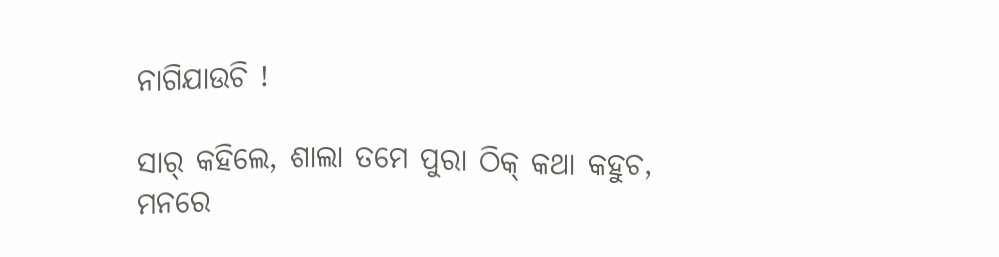ନାଗିଯାଉଚି !

ସାର୍ କହିଲେ, ଶାଲା ତମେ ପୁରା ଠିକ୍ କଥା କହୁଚ,
ମନରେ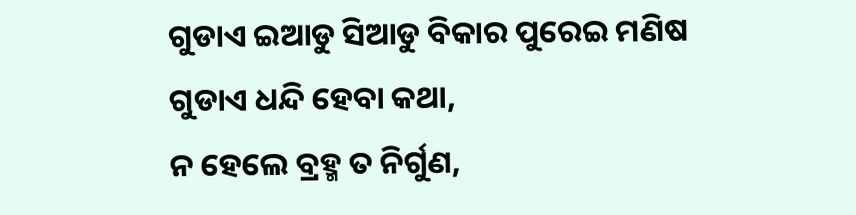ଗୁଡାଏ ଇଆଡୁ ସିଆଡୁ ବିକାର ପୁରେଇ ମଣିଷ ଗୁଡାଏ ଧନ୍ଦି ହେବା କଥା,
ନ ହେଲେ ବ୍ରହ୍ମ ତ ନିର୍ଗୁଣ,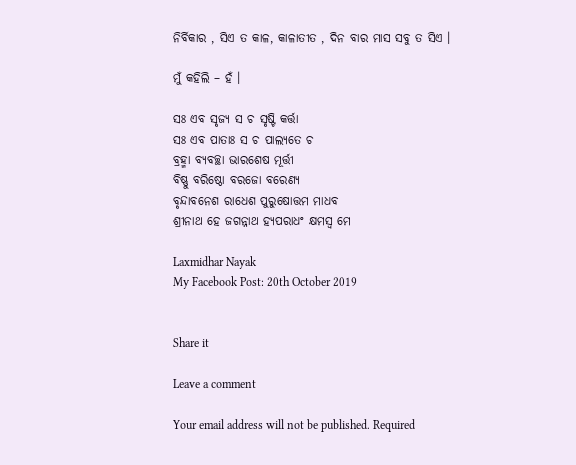ନିର୍ବିକାର , ସିଏ ତ କାଳ, କାଳାତୀତ , ଦିନ ବାର ମାସ ସବୁ ତ ସିଏ ।

ମୁଁ କହିଲି – ହଁ ।

ସଃ ଏବ ସୃଜ୍ଯ ସ ଚ ସୃଷ୍ଟି କର୍ତ୍ତା
ସଃ ଏବ ପାତାଃ ସ ଚ ପାଲ୍ଯତେ ଚ
ବ୍ରହ୍ମା ବ୍ଯବଚ୍ଛା ଭାରଶେଷ ମୂର୍ତ୍ତୀ
ବିଷ୍ଣୁ ବରିଷ୍ଠୋ ବରଜୋ ବରେଣ୍ଯ
ବୃନ୍ଦାବନେଶ ରାଧେଶ ପୁରୁଷୋତ୍ତମ ମାଧବ
ଶ୍ରୀନାଥ ହେ ଜଗନ୍ନାଥ ହ୍ଯପରାଧଂ କ୍ଷମସ୍ୱ ମେ

Laxmidhar Nayak
My Facebook Post: 20th October 2019


Share it

Leave a comment

Your email address will not be published. Required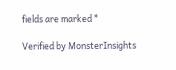fields are marked *

Verified by MonsterInsights